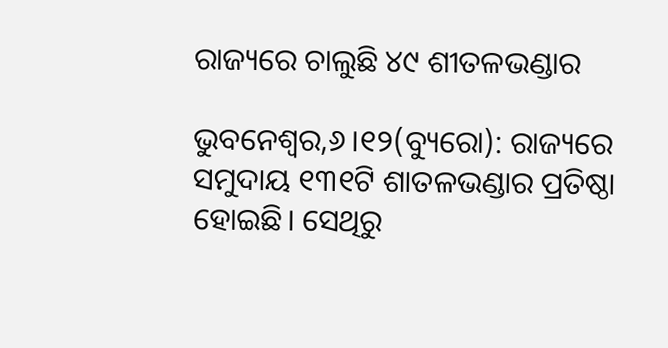ରାଜ୍ୟରେ ଚାଲୁଛି ୪୯ ଶୀତଳଭଣ୍ଡାର

ଭୁବନେଶ୍ୱର,୬।୧୨(ବ୍ୟୁରୋ): ରାଜ୍ୟରେ ସମୁଦାୟ ୧୩୧ଟି ଶାତଳଭଣ୍ଡାର ପ୍ରତିଷ୍ଠା ହୋଇଛି। ସେଥିରୁ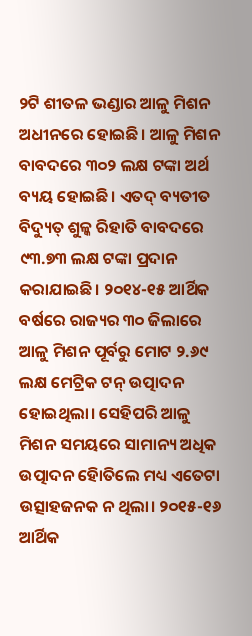୨ଟି ଶୀତଳ ଭଣ୍ଡାର ଆଳୁ ମିଶନ ଅଧୀନରେ ହୋଇଛି। ଆଳୁ ମିଶନ ବାବଦରେ ୩୦୨ ଲକ୍ଷ ଟଙ୍କା ଅର୍ଥ ବ୍ୟୟ ହୋଇଛି। ଏତଦ୍‌ ବ୍ୟତୀତ ବିଦ୍ୟୁତ୍‌ ଶୁଳ୍କ ରିହାତି ବାବଦରେ ୯୩.୭୩ ଲକ୍ଷ ଟଙ୍କା ପ୍ରଦାନ କରାଯାଇଛି। ୨୦୧୪-୧୫ ଆର୍ଥିକ ବର୍ଷରେ ରାଜ୍ୟର ୩୦ ଜିଲାରେ ଆଳୁ ମିଶନ ପୂର୍ବରୁ ମୋଟ ୨.୬୯ ଲକ୍ଷ ମେଟ୍ରିକ ଟନ୍‌ ଉତ୍ପାଦନ ହୋଇଥିଲା। ସେହିପରି ଆଳୁ ମିଶନ ସମୟରେ ସାମାନ୍ୟ ଅଧିକ ଉତ୍ପାଦନ ହୋିତିଲେ ମଧ୍ୟ ଏତେଟା ଉତ୍ସାହଜନକ ନ ଥିଲା। ୨୦୧୫-୧୬ ଆର୍ଥିକ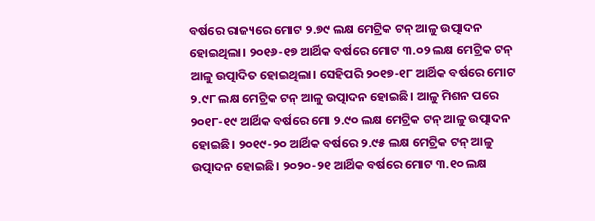ବର୍ଷରେ ରାଜ୍ୟରେ ମୋଟ ୨.୭୯ ଲକ୍ଷ ମେଟ୍ରିକ ଟନ୍‌ ଆଳୁ ଉତ୍ପାଦନ ହୋଇଥିଲା। ୨୦୧୬-୧୭ ଆର୍ଥିକ ବର୍ଷରେ ମୋଟ ୩.୦୨ ଲକ୍ଷ ମେଟ୍ରିକ ଟନ୍‌ ଆଳୁ ଉତ୍ପାଦିତ ହୋଇଥିଲା। ସେହିପରି ୨୦୧୭-୧୮ ଆର୍ଥିକ ବର୍ଷରେ ମୋଟ ୨.୯୮ ଲକ୍ଷ ମେଟ୍ରିକ ଟନ୍‌ ଆଳୁ ଉତ୍ପାଦନ ହୋଇଛି। ଆଳୁ ମିଶନ ପରେ ୨୦୧୮-୧୯ ଆର୍ଥିକ ବର୍ଷରେ ମୋ ୨.୯୦ ଲକ୍ଷ ମେଟ୍ରିକ ଟନ୍‌ ଆଳୁ ଉତ୍ପାଦନ ହୋଇଛି। ୨୦୧୯-୨୦ ଆର୍ଥିକ ବର୍ଷରେ ୨.୯୫ ଲକ୍ଷ ମେଟ୍ରିକ ଟନ୍‌ ଆଳୁ ଉତ୍ପାଦନ ହୋଇଛି। ୨୦୨୦-୨୧ ଆର୍ଥିକ ବର୍ଷରେ ମୋଟ ୩.୧୦ ଲକ୍ଷ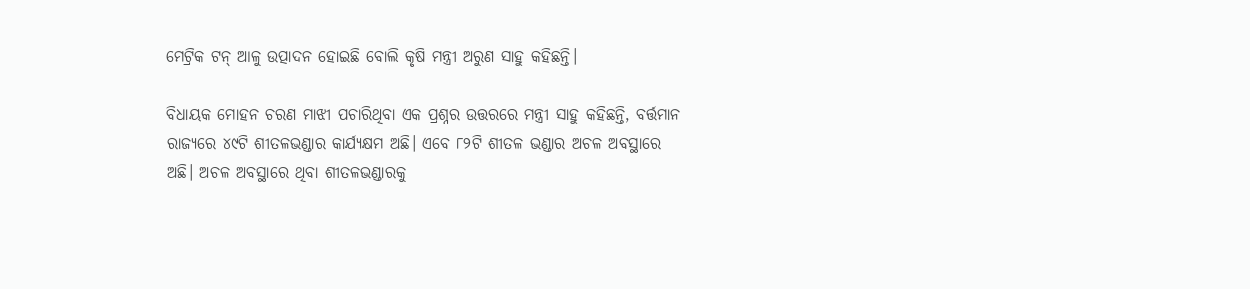ମେଟ୍ରିକ ଟନ୍‌ ଆଳୁ ଉତ୍ପାଦନ ହୋଇଛି ବୋଲି କୃଷି ମନ୍ତ୍ରୀ ଅରୁଣ ସାହୁ କହିଛନ୍ତି।

ବିଧାୟକ ମୋହନ ଚରଣ ମାଝୀ ପଚାରିଥିବା ଏକ ପ୍ରଶ୍ନର ଉତ୍ତରରେ ମନ୍ତ୍ରୀ ସାହୁ କହିଛନ୍ତି, ବର୍ତ୍ତମାନ ରାଜ୍ୟରେ ୪୯ଟି ଶୀତଳଭଣ୍ଡାର କାର୍ଯ୍ୟକ୍ଷମ ଅଛି। ଏବେ ୮୨ଟି ଶୀତଳ ଭଣ୍ଡାର ଅଚଳ ଅବସ୍ଥାରେ ଅଛି। ଅଚଳ ଅବସ୍ଥାରେ ଥିବା ଶୀତଳଭଣ୍ଡାରକୁ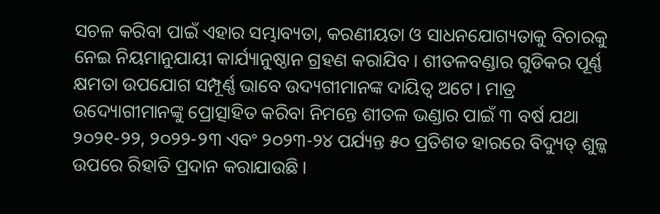ସଚଳ କରିବା ପାଇଁ ଏହାର ସମ୍ଭାବ୍ୟତା, କରଣୀୟତା ଓ ସାଧନଯୋଗ୍ୟତାକୁ ବିଚାରକୁ ନେଇ ନିୟମାନୁଯାୟୀ କାର୍ଯ୍ୟାନୁଷ୍ଠାନ ଗ୍ରହଣ କରାଯିବ। ଶୀତଳବଣ୍ଡାର ଗୁଡିକର ପୂର୍ଣ୍ଣ କ୍ଷମତା ଉପଯୋଗ ସମ୍ପୂର୍ଣ୍ଣ ଭାବେ ଉଦ୍ୟଗୀମାନଙ୍କ ଦାୟିତ୍ୱ ଅଟେ। ମାତ୍ର ଉଦ୍ୟୋଗୀମାନଙ୍କୁ ପ୍ରୋତ୍ସାହିତ କରିବା ନିମନ୍ତେ ଶୀତଳ ଭଣ୍ଡାର ପାଇଁ ୩ ବର୍ଷ ଯଥା ୨୦୨୧-୨୨, ୨୦୨୨-୨୩ ଏବଂ ୨୦୨୩-୨୪ ପର୍ଯ୍ୟନ୍ତ ୫୦ ପ୍ରତିଶତ ହାରରେ ବିଦ୍ୟୁତ୍‌ ଶୁଳ୍କ ଉପରେ ରିହାତି ପ୍ରଦାନ କରାଯାଉଛି।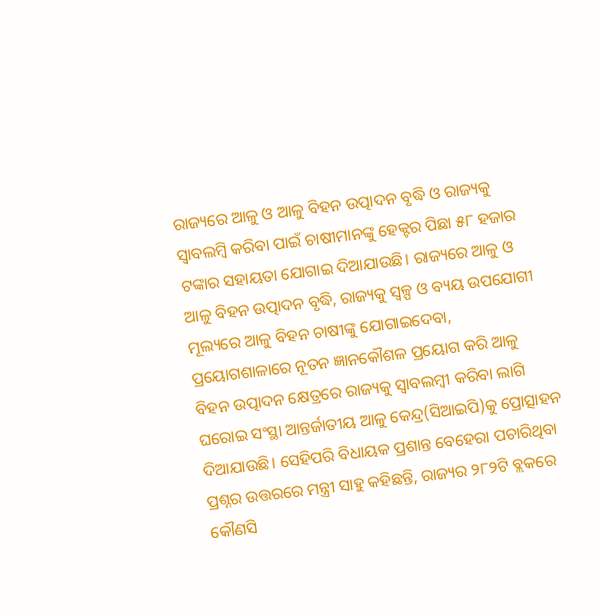ରାଜ୍ୟରେ ଆଳୁ ଓ ଆଳୁ ବିହନ ଉତ୍ପାଦନ ବୃଦ୍ଧି ଓ ରାଜ୍ୟକୁ ସ୍ବାବଲମ୍ବି କରିବା ପାଇଁ ଚାଷୀମାନଙ୍କୁ ହେକ୍ଟର ପିଛା ୫୮ ହଜାର ଟଙ୍କାର ସହାୟତା ଯୋଗାଇ ଦିଆଯାଉଛି। ରାଜ୍ୟରେ ଆଳୁ ଓ ଆଳୁ ବିହନ ଉତ୍ପାଦନ ବୃଦ୍ଧି, ରାଜ୍ୟକୁ ସ୍ବଳ୍ପ ଓ ବ୍ୟୟ ଉପଯୋଗୀ ମୂଲ୍ୟରେ ଆଳୁ ବିହନ ଚାଷୀଙ୍କୁ ଯୋଗାଇଦେବା, ପ୍ରୟୋଗଶାଳାରେ ନୂତନ ଜ୍ଞାନକୌଶଳ ପ୍ରୟୋଗ କରି ଆଳୁ ବିହନ ଉତ୍ପାଦନ କ୍ଷେତ୍ରରେ ରାଜ୍ୟକୁ ସ୍ବାବଲମ୍ବୀ କରିବା ଲାଗି ଘରୋଇ ସଂସ୍ଥା ଆନ୍ତର୍ଜାତୀୟ ଆଳୁ କେନ୍ଦ୍ର(ସିଆଇପି)କୁ ପ୍ରୋତ୍ସାହନ ଦିଆଯାଉଛି। ସେହିପରି ବିଧାୟକ ପ୍ରଶାନ୍ତ ବେହେରା ପଚାରିଥିବା ପ୍ରଶ୍ନର ଉତ୍ତରରେ ମନ୍ତ୍ରୀ ସାହୁ କହିଛନ୍ତି, ରାଜ୍ୟର ୨୮୨ଟି ବ୍ଲକରେ କୌଣସି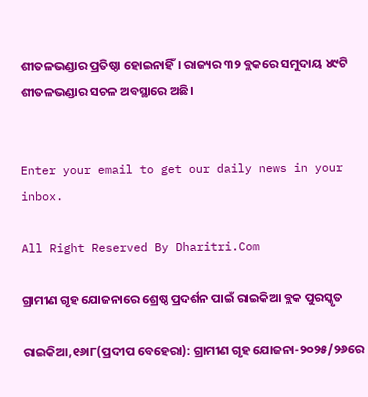ଶୀତଳଭଣ୍ଡାର ପ୍ରତିଷ୍ଠା ହୋଇନାହିଁ। ରାଜ୍ୟର ୩୨ ବ୍ଲକରେ ସମୁଦାୟ ୪୯ଟି ଶୀତଳଭଣ୍ଡାର ସଚଳ ଅବସ୍ଥାରେ ଅଛି।


Enter your email to get our daily news in your inbox.

All Right Reserved By Dharitri.Com

ଗ୍ରାମୀଣ ଗୃହ ଯୋଜନାରେ ଶ୍ରେଷ୍ଠ ପ୍ରଦର୍ଶନ ପାଇଁ ରାଇକିଆ ବ୍ଲକ ପୁରସ୍କୃତ

ରାଇକିଆ,୧୬ା୮(ପ୍ରଦୀପ ବେହେରା): ଗ୍ରାମୀଣ ଗୃହ ଯୋଜନା-୨୦୨୫/୨୬ରେ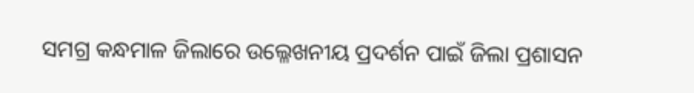ସମଗ୍ର କନ୍ଧମାଳ ଜିଲାରେ ଉଲ୍ଳେଖନୀୟ ପ୍ରଦର୍ଶନ ପାଇଁ ଜିଲା ପ୍ରଶାସନ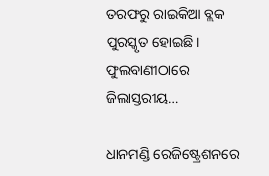ତରଫରୁ ରାଇକିଆ ବ୍ଲକ ପୁରସ୍କୃତ ହୋଇଛି। ଫୁଲବାଣୀଠାରେ ଜିଲାସ୍ତରୀୟ…

ଧାନମଣ୍ଡି ରେଜିଷ୍ଟ୍ରେଶନରେ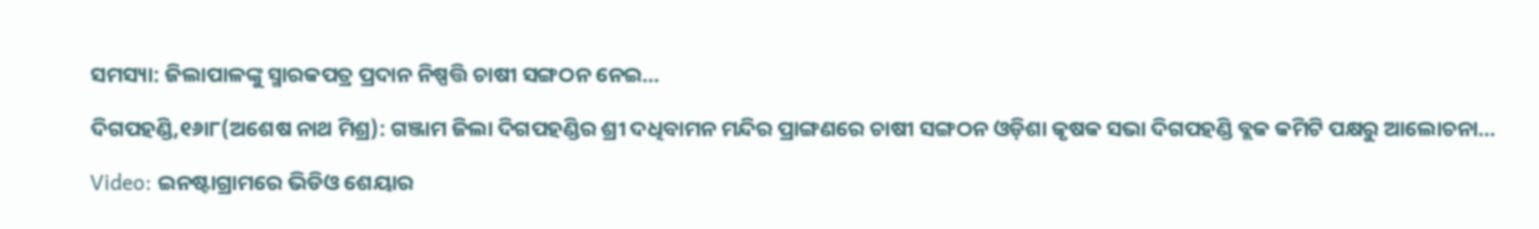ସମସ୍ୟା: ଜିଲାପାଳଙ୍କୁ ସ୍ମାରକପତ୍ର ପ୍ରଦାନ ନିଷ୍ପତ୍ତି ଚାଷୀ ସଙ୍ଗଠନ ନେଇ…

ଦିଗପହଣ୍ଡି,୧୬ା୮(ଅଶେଷ ନାଥ ମିଶ୍ର): ଗଞ୍ଜାମ ଜିଲା ଦିଗପହଣ୍ଡିର ଶ୍ରୀ ଦଧିବାମନ ମନ୍ଦିର ପ୍ରାଙ୍ଗଣରେ ଚାଷୀ ସଙ୍ଗଠନ ଓଡ଼ିଶା କୃଷକ ସଭା ଦିଗପହଣ୍ଡି ବ୍ଲକ କମିଟି ପକ୍ଷରୁ ଆଲୋଚନା…

Video: ଇନଷ୍ଟାଗ୍ରାମରେ ଭିଡିଓ ଶେୟାର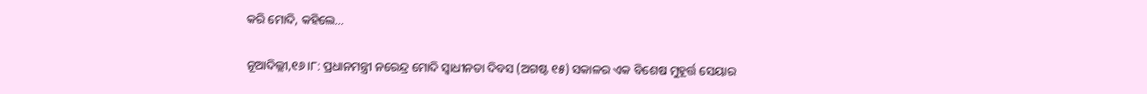କରି ମୋଦି, କହିଲେ…

ନୂଆଦିଲ୍ଲୀ,୧୬।୮: ପ୍ରଧାନମନ୍ତ୍ରୀ ନରେନ୍ଦ୍ର ମୋଦି ସ୍ବାଧୀନତା ଦିବସ (ଅଗଷ୍ଟ ୧୫) ସକାଳର ଏକ ବିଶେଷ ମୁହୂର୍ତ୍ତ ସେୟାର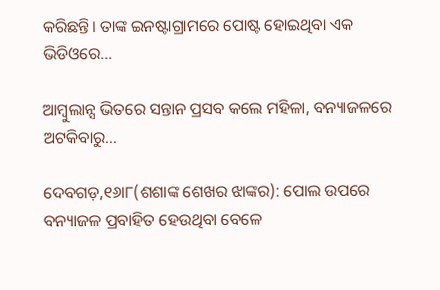କରିଛନ୍ତି। ତାଙ୍କ ଇନଷ୍ଟାଗ୍ରାମରେ ପୋଷ୍ଟ ହୋଇଥିବା ଏକ ଭିଡିଓରେ…

ଆମ୍ବୁଲାନ୍ସ ଭିତରେ ସନ୍ତାନ ପ୍ରସବ କଲେ ମହିଳା, ବନ୍ୟାଜଳରେ ଅଟକିବାରୁ…

ଦେବଗଡ଼,୧୬ା୮(ଶଶାଙ୍କ ଶେଖର ଝାଙ୍କର): ପୋଲ ଉପରେ ବନ୍ୟାଜଳ ପ୍ରବାହିତ ହେଉଥିବା ବେଳେ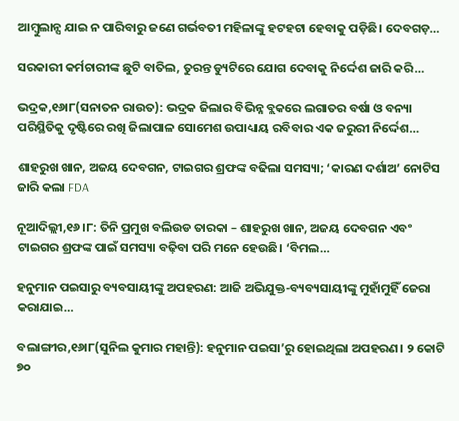ଆମ୍ବୁଲାନ୍ସ ଯାଇ ନ ପାରିବାରୁ ଜଣେ ଗର୍ଭବତୀ ମହିଳାଙ୍କୁ ହଟହଟା ହେବାକୁ ପଡ଼ିଛି। ଦେବଗଡ଼…

ସରକାରୀ କର୍ମଚାରୀଙ୍କ ଛୁଟି ବାତିଲ, ତୁରନ୍ତ ଡ୍ୟୁଟିରେ ଯୋଗ ଦେବାକୁ ନିର୍ଦ୍ଦେଶ ଜାରି କରି…

ଭଦ୍ରକ,୧୬ା୮(ସନାତନ ରାଉତ): ଭଦ୍ରକ ଜିଲାର ବିଭିନ୍ନ ବ୍ଲକରେ ଲଗାତର ବର୍ଷା ଓ ବନ୍ୟା ପରିସ୍ଥିତିକୁ ଦୃଷ୍ଟିରେ ରଖି ଜିଲାପାଳ ସୋମେଶ ଉପାଧ୍ୟାୟ ରବିବାର ଏକ ଜରୁରୀ ନିର୍ଦ୍ଦେଶ…

ଶାହରୁଖ ଖାନ, ଅଜୟ ଦେବଗନ, ଟାଇଗର ଶ୍ରଫଙ୍କ ବଢିଲା ସମସ୍ୟା; ‘କାରଣ ଦର୍ଶାଅ’ ନୋଟିସ ଜାରି କଲା FDA

ନୂଆଦିଲ୍ଲୀ,୧୬।୮: ତିନି ପ୍ରମୁଖ ବଲିଉଡ ତାରକା – ଶାହରୁଖ ଖାନ, ଅଜୟ ଦେବଗନ ଏବଂ ଟାଇଗର ଶ୍ରଫଙ୍କ ପାଇଁ ସମସ୍ୟା ବଢ଼ିବା ପରି ମନେ ହେଉଛି। ‘ବିମଲ…

ହନୁମାନ ପଇସାରୁ ବ୍ୟବସାୟୀଙ୍କୁ ଅପହରଣ: ଆଜି ଅଭିଯୁକ୍ତ-ବ୍ୟବ୍ୟସାୟୀଙ୍କୁ ମୁହାଁମୁହିଁ ଜେରା କରାଯାଇ…

ବଲାଙ୍ଗୀର,୧୬ା୮(ସୁନିଲ କୁମାର ମହାନ୍ତି): ହନୁମାନ ପଇସା’ରୁ ହୋଇଥିଲା ଅପହରଣ। ୨ କୋଟି ୭୦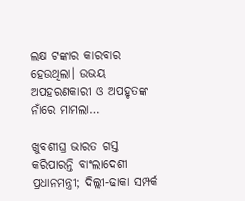ଲକ୍ଷ ଟଙ୍କାର କାରବାର ହେଉଥିଲା। ଉଭୟ ଅପହରଣକାରୀ ଓ ଅପହୃତଙ୍କ ନାଁରେ ମାମଲା…

ଖୁବଶୀଘ୍ର ଭାରତ ଗସ୍ତ କରିପାରନ୍ତି ବାଂଲାଦେଶୀ ପ୍ରଧାନମନ୍ତ୍ରୀ; ଦିଲ୍ଲୀ-ଢାକା ସମ୍ପର୍କ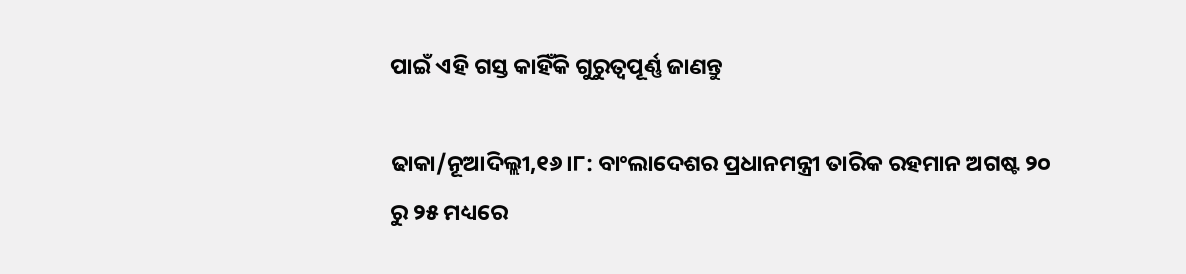ପାଇଁ ଏହି ଗସ୍ତ କାହିଁକି ଗୁରୁତ୍ୱପୂର୍ଣ୍ଣ ଜାଣନ୍ତୁ

ଢାକା/ନୂଆଦିଲ୍ଲୀ,୧୬।୮: ବାଂଲାଦେଶର ପ୍ରଧାନମନ୍ତ୍ରୀ ତାରିକ ରହମାନ ଅଗଷ୍ଟ ୨୦ ରୁ ୨୫ ମଧ୍ୟରେ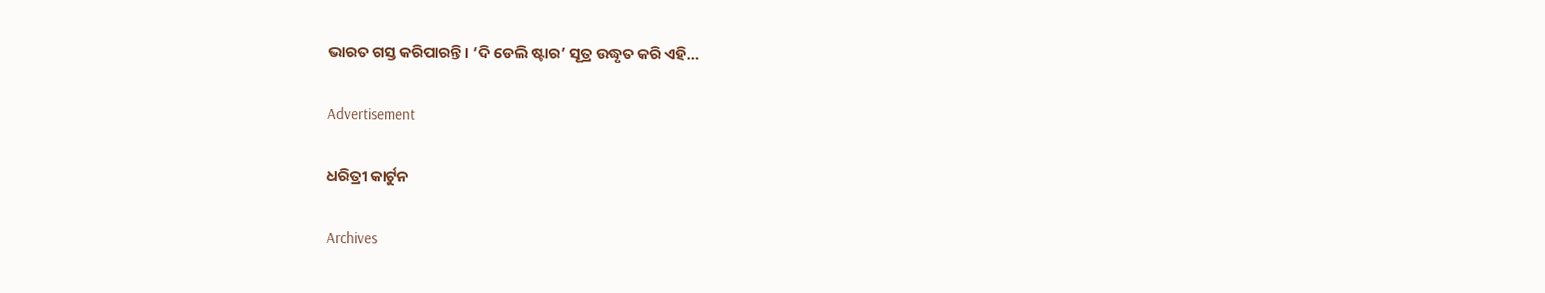ଭାରତ ଗସ୍ତ କରିପାରନ୍ତି। ‘ଦି ଡେଲି ଷ୍ଟାର’ ସୂତ୍ର ଉଦ୍ଧୃତ କରି ଏହି…

Advertisement

ଧରିତ୍ରୀ କାର୍ଟୁନ

Archives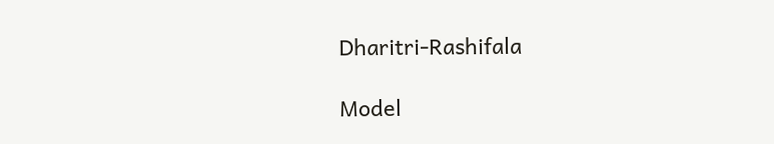Dharitri-Rashifala

Model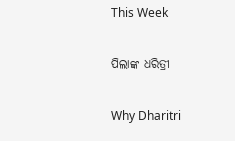This Week

ପିଲାଙ୍କ ଧରିତ୍ରୀ

Why Dharitri